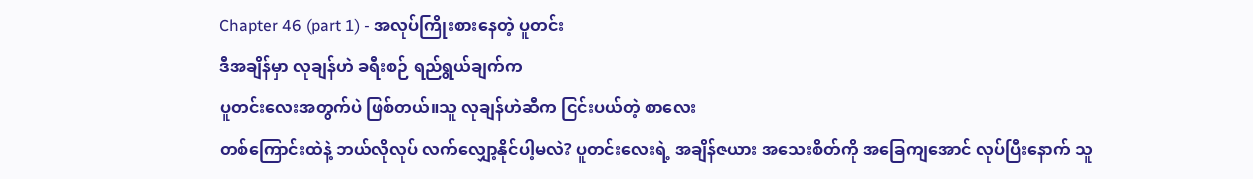Chapter 46 (part 1) - အလုပ်ကြိုးစားနေတဲ့ ပူတင်း
ဒီအချိန်မှာ လုချန်ဟဲ ခရီးစဉ် ရည်ရွယ်ချက်က
ပူတင်းလေးအတွက်ပဲ ဖြစ်တယ်။သူ လုချန်ဟဲဆီက ငြင်းပယ်တဲ့ စာလေး
တစ်ကြောင်းထဲနဲ့ ဘယ်လိုလုပ် လက်လျှော့နိုင်ပါ့မလဲ? ပူတင်းလေးရဲ့ အချိန်ဇယား အသေးစိတ်ကို အခြေကျအောင် လုပ်ပြီးနောက် သူ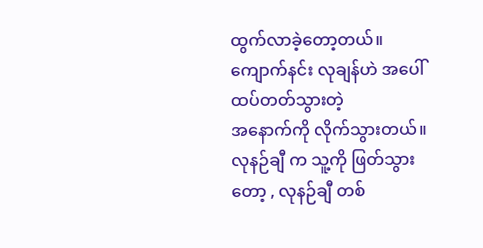ထွက်လာခဲ့တော့တယ်။ကျောက်နင်း လုချန်ဟဲ အပေါ်ထပ်တတ်သွားတဲ့
အနောက်ကို လိုက်သွားတယ်။ လုနဉ်ချီ က သူ့ကို ဖြတ်သွားတော့ , လုနဉ်ချီ တစ်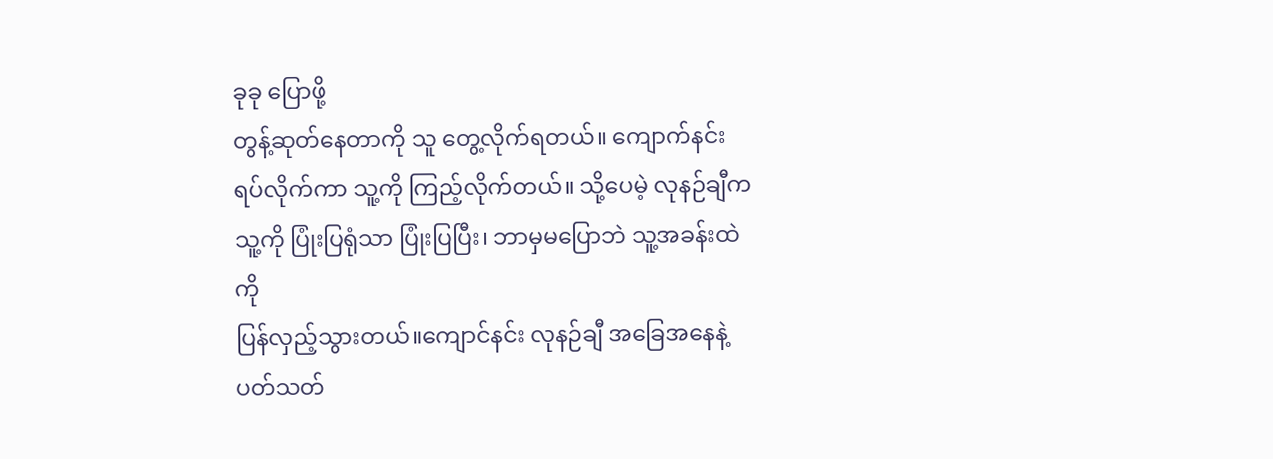ခုခု ပြောဖို့
တွန့်ဆုတ်နေတာကို သူ တွေ့လိုက်ရတယ်။ ကျောက်နင်း ရပ်လိုက်ကာ သူ့ကို ကြည့်လိုက်တယ်။ သို့ပေမဲ့ လုနဉ်ချီက သူ့ကို ပြုံးပြရုံသာ ပြုံးပြပြီး၊ ဘာမှမပြောဘဲ သူ့အခန်းထဲကို
ပြန်လှည့်သွားတယ်။ကျောင်နင်း လုနဉ်ချီ အခြေအနေနဲ့ ပတ်သတ်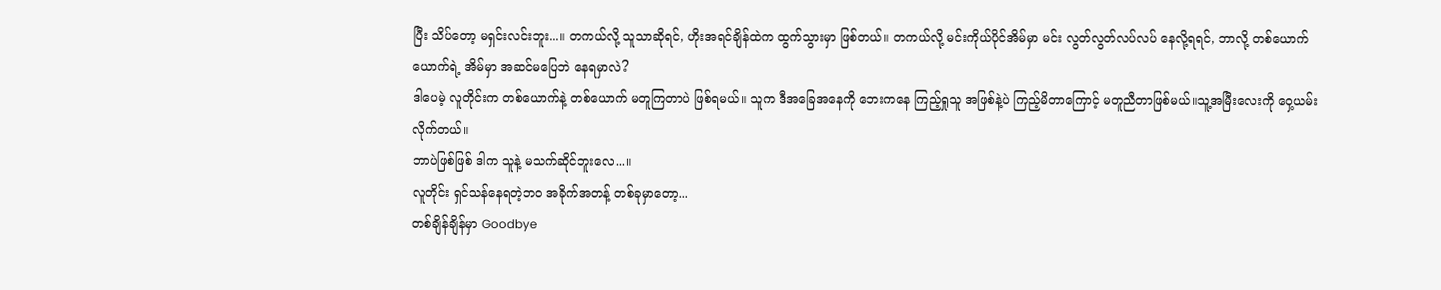ပြီး သိပ်တော့ မရှင်းလင်းဘူး...။ တကယ်လို့ သူသာဆိုရင်, ဟိုးအရင်ချိန်ထဲက ထွက်သွားမှာ ဖြစ်တယ်။ တကယ်လို့ မင်းကိုယ်ပိုင်အိမ်မှာ မင်း လွတ်လွတ်လပ်လပ် နေလို့ရရင်, ဘာလို့ တစ်ယောက်ယောက်ရဲ့ အိမ်မှာ အဆင်မပြေဘဲ နေရမှာလဲ?
ဒါပေမဲ့ လူတိုင်းက တစ်ယောက်နဲ့ တစ်ယောက် မတူကြတာပဲ ဖြစ်ရမယ်။ သူက ဒီအခြေအနေကို ဘေးကနေ ကြည့်ရှုသူ အဖြစ်နဲ့ပဲ ကြည့်မိတာကြောင့် မတူညီတာဖြစ်မယ်။သူ့အမြီးလေးကို ဝှေ့ယမ်းလိုက်တယ်။
ဘာပဲဖြစ်ဖြစ် ဒါက သူနဲ့ မသက်ဆိုင်ဘူးလေ...။
လူတိုင်း ရှင်သန်နေရတဲ့ဘဝ အခိုက်အတန့် တစ်ခုမှာတော့...
တစ်ချိန်ချိန်မှာ Goodbye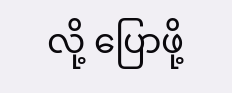လို့ ပြောဖို့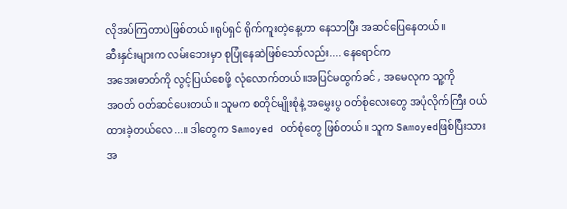လိုအပ်ကြတာပဲဖြစ်တယ်။ရုပ်ရှင် ရိုက်ကူးတဲ့နေ့ဟာ နေသာပြီး အဆင်ပြေနေတယ်။
ဆီးနှင်းများက လမ်းဘေးမှာ စုပြုံနေဆဲဖြစ်သော်လည်း.... နေရောင်က
အအေးဓာတ်ကို လွင့်ပြယ်စေဖို့ လုံလောက်တယ်။အပြင်မထွက်ခင် , အမေလုက သူ့ကို
အဝတ် ဝတ်ဆင်ပေးတယ်။ သူမက စတိုင်မျိုးစုံနဲ့ အမွှေးပွ ဝတ်စုံလေးတွေ အပုံလိုက်ကြီး ဝယ်ထားခဲ့တယ်လေ...။ ဒါတွေက Samoyed ဝတ်စုံတွေ ဖြစ်တယ်။ သူက Samoyedဖြစ်ပြီးသား
အ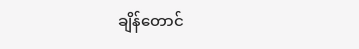ချိန်တောင်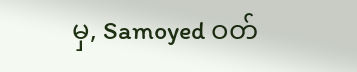မှ, Samoyed ဝတ်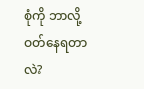စုံကို ဘာလို့ ဝတ်နေရတာလဲ?